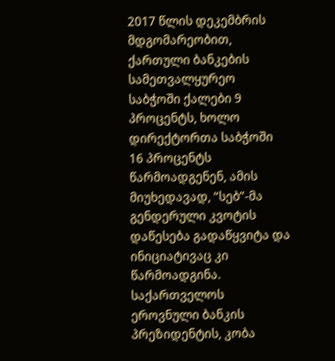2017 წლის დეკემბრის მდგომარეობით, ქართული ბანკების სამეთვალყურეო საბჭოში ქალები 9 პროცენტს, ხოლო დირექტორთა საბჭოში 16 პროცენტს წარმოადგენენ, ამის მიუხედავად, “სებ”-მა გენდერული კვოტის დაწესება გადაწყვიტა და ინიციატივაც კი წარმოადგინა.
საქართველოს ეროვნული ბანკის პრეზიდენტის, კობა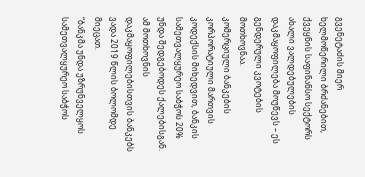გვენეტაძის მიერ ხელმოწერილი ბრძანებით, ქვეყნის საფინანსო სექტორს ახალი ვალდებულების დაკმაყოფილება მოუწევს – ეს გენდერული კვოტების მოთხოვნაა.
კომერციული ბანკების კორპორატიული მართვის კოდექსის მიხედვით, ბანკის სამეთვალყურეო საბჭოს 20% უნდა შედგებოდეს ქალებისგან. ამ მოთხოვნის დაკმაყოფილებისთვის ბანკებს ვადა 2019 წლის ბოლომდე მიეცათ.
“ბანკმა უნდა უზრუნველყოს სამეთვალყურეო საბჭოს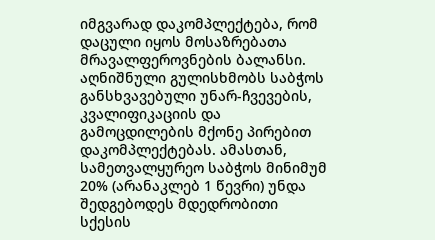იმგვარად დაკომპლექტება, რომ დაცული იყოს მოსაზრებათა მრავალფეროვნების ბალანსი. აღნიშნული გულისხმობს საბჭოს განსხვავებული უნარ-ჩვევების, კვალიფიკაციის და გამოცდილების მქონე პირებით დაკომპლექტებას. ამასთან, სამეთვალყურეო საბჭოს მინიმუმ 20% (არანაკლებ 1 წევრი) უნდა შედგებოდეს მდედრობითი სქესის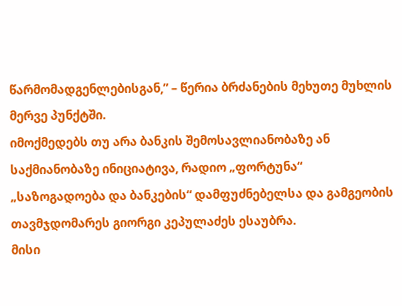წარმომადგენლებისგან,” – წერია ბრძანების მეხუთე მუხლის მერვე პუნქტში.
იმოქმედებს თუ არა ბანკის შემოსავლიანობაზე ან საქმიანობაზე ინიციატივა, რადიო „ფორტუნა“ „საზოგადოება და ბანკების“ დამფუძნებელსა და გამგეობის თავმჯდომარეს გიორგი კეპულაძეს ესაუბრა.
მისი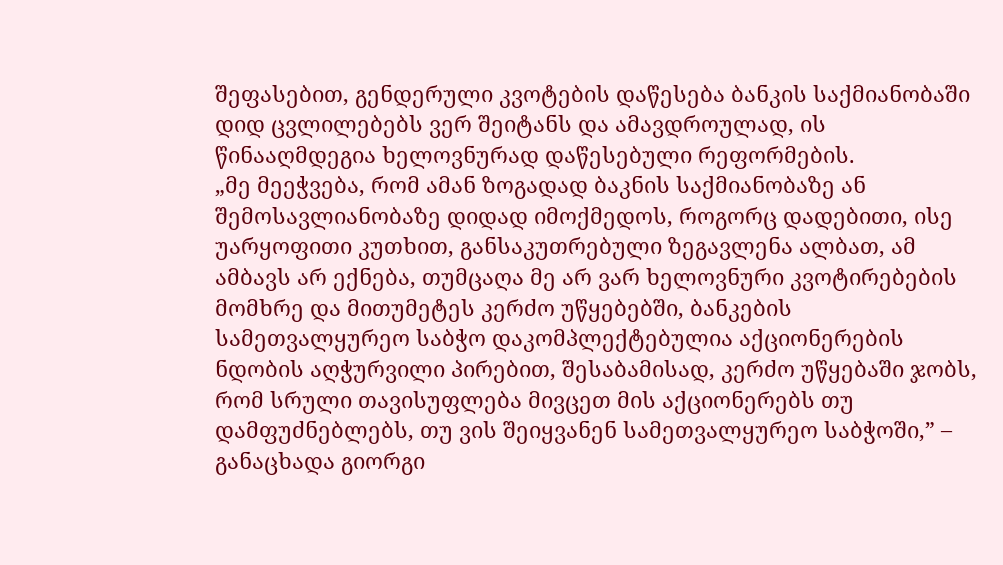შეფასებით, გენდერული კვოტების დაწესება ბანკის საქმიანობაში დიდ ცვლილებებს ვერ შეიტანს და ამავდროულად, ის წინააღმდეგია ხელოვნურად დაწესებული რეფორმების.
„მე მეეჭვება, რომ ამან ზოგადად ბაკნის საქმიანობაზე ან შემოსავლიანობაზე დიდად იმოქმედოს, როგორც დადებითი, ისე უარყოფითი კუთხით, განსაკუთრებული ზეგავლენა ალბათ, ამ ამბავს არ ექნება, თუმცაღა მე არ ვარ ხელოვნური კვოტირებების მომხრე და მითუმეტეს კერძო უწყებებში, ბანკების სამეთვალყურეო საბჭო დაკომპლექტებულია აქციონერების ნდობის აღჭურვილი პირებით, შესაბამისად, კერძო უწყებაში ჯობს, რომ სრული თავისუფლება მივცეთ მის აქციონერებს თუ დამფუძნებლებს, თუ ვის შეიყვანენ სამეთვალყურეო საბჭოში,” – განაცხადა გიორგი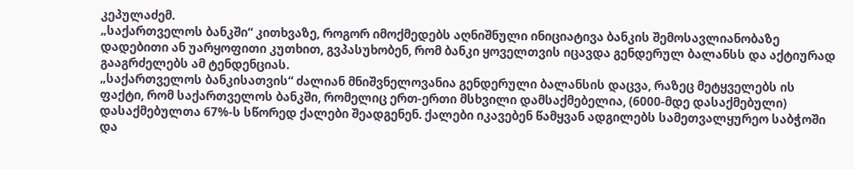კეპულაძემ.
„საქართველოს ბანკში“ კითხვაზე, როგორ იმოქმედებს აღნიშნული ინიციატივა ბანკის შემოსავლიანობაზე დადებითი ან უარყოფითი კუთხით, გვპასუხობენ, რომ ბანკი ყოველთვის იცავდა გენდერულ ბალანსს და აქტიურად გააგრძელებს ამ ტენდენციას.
„საქართველოს ბანკისათვის“ ძალიან მნიშვნელოვანია გენდერული ბალანსის დაცვა, რაზეც მეტყველებს ის ფაქტი, რომ საქართველოს ბანკში, რომელიც ერთ-ერთი მსხვილი დამსაქმებელია, (6000-მდე დასაქმებული) დასაქმებულთა 67%-ს სწორედ ქალები შეადგენენ. ქალები იკავებენ წამყვან ადგილებს სამეთვალყურეო საბჭოში და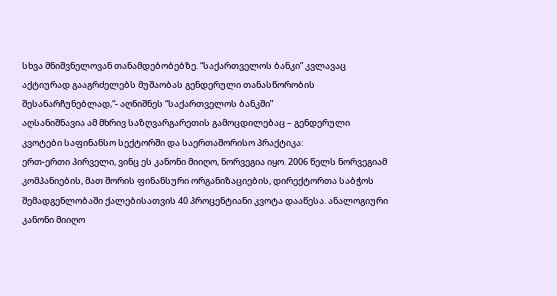სხვა მნიშვნელოვან თანამდებობებზე. “საქართველოს ბანკი” კვლავაც აქტიურად გააგრძელებს მუშაობას გენდერული თანასწორობის შესანარჩუნებლად,“- აღნიშნეს “საქართველოს ბანკში”
აღსანიშნავია ამ მხრივ საზღვარგარეთის გამოცდილებაც – გენდერული კვოტები საფინანსო სექტორში და საერთაშორისო პრაქტიკა:
ერთ-ერთი პირველი, ვინც ეს კანონი მიიღო, ნორვეგია იყო. 2006 წელს ნორვეგიამ კომპანიების, მათ შორის ფინანსური ორგანიზაციების, დირექტორთა საბჭოს შემადგენლობაში ქალებისათვის 40 პროცენტიანი კვოტა დააწესა. ანალოგიური კანონი მიიღო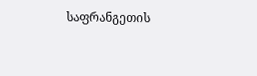საფრანგეთის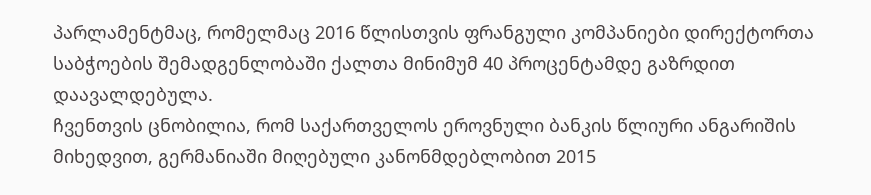პარლამენტმაც, რომელმაც 2016 წლისთვის ფრანგული კომპანიები დირექტორთა საბჭოების შემადგენლობაში ქალთა მინიმუმ 40 პროცენტამდე გაზრდით დაავალდებულა.
ჩვენთვის ცნობილია, რომ საქართველოს ეროვნული ბანკის წლიური ანგარიშის მიხედვით, გერმანიაში მიღებული კანონმდებლობით 2015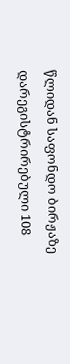წლიდან საფონდო ბირჟაზე დარეგისტრირებული 108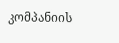კომპანიის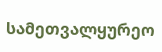სამეთვალყურეო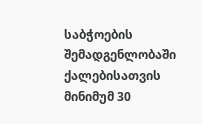საბჭოების შემადგენლობაში ქალებისათვის მინიმუმ 30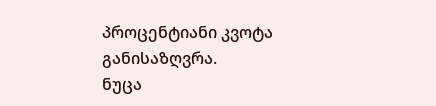პროცენტიანი კვოტა განისაზღვრა.
ნუცა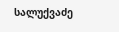სალუქვაძე